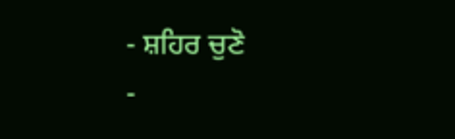- ਸ਼ਹਿਰ ਚੁਣੋ
-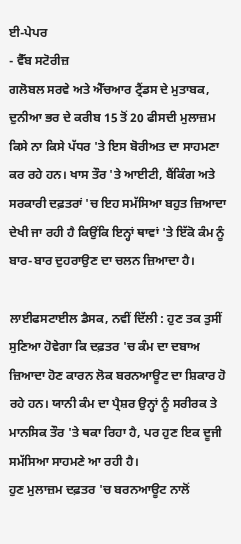ਈ-ਪੇਪਰ
- ਵੈੱਬ ਸਟੋਰੀਜ਼
ਗਲੋਬਲ ਸਰਵੇ ਅਤੇ ਐੱਚਆਰ ਟ੍ਰੈਂਡਸ ਦੇ ਮੁਤਾਬਕ, ਦੁਨੀਆ ਭਰ ਦੇ ਕਰੀਬ 15 ਤੋਂ 20 ਫੀਸਦੀ ਮੁਲਾਜ਼ਮ ਕਿਸੇ ਨਾ ਕਿਸੇ ਪੱਧਰ 'ਤੇ ਇਸ ਬੋਰੀਅਤ ਦਾ ਸਾਹਮਣਾ ਕਰ ਰਹੇ ਹਨ। ਖਾਸ ਤੌਰ 'ਤੇ ਆਈਟੀ, ਬੈਂਕਿੰਗ ਅਤੇ ਸਰਕਾਰੀ ਦਫ਼ਤਰਾਂ 'ਚ ਇਹ ਸਮੱਸਿਆ ਬਹੁਤ ਜ਼ਿਆਦਾ ਦੇਖੀ ਜਾ ਰਹੀ ਹੈ ਕਿਉਂਕਿ ਇਨ੍ਹਾਂ ਥਾਵਾਂ 'ਤੇ ਇੱਕੋ ਕੰਮ ਨੂੰ ਬਾਰ-ਬਾਰ ਦੁਹਰਾਉਣ ਦਾ ਚਲਨ ਜ਼ਿਆਦਾ ਹੈ।

ਲਾਈਫਸਟਾਈਲ ਡੈਸਕ, ਨਵੀਂ ਦਿੱਲੀ : ਹੁਣ ਤਕ ਤੁਸੀਂ ਸੁਣਿਆ ਹੋਵੇਗਾ ਕਿ ਦਫ਼ਤਰ 'ਚ ਕੰਮ ਦਾ ਦਬਾਅ ਜ਼ਿਆਦਾ ਹੋਣ ਕਾਰਨ ਲੋਕ ਬਰਨਆਊਟ ਦਾ ਸ਼ਿਕਾਰ ਹੋ ਰਹੇ ਹਨ। ਯਾਨੀ ਕੰਮ ਦਾ ਪ੍ਰੈਸ਼ਰ ਉਨ੍ਹਾਂ ਨੂੰ ਸਰੀਰਕ ਤੇ ਮਾਨਸਿਕ ਤੌਰ 'ਤੇ ਥਕਾ ਰਿਹਾ ਹੈ, ਪਰ ਹੁਣ ਇਕ ਦੂਜੀ ਸਮੱਸਿਆ ਸਾਹਮਣੇ ਆ ਰਹੀ ਹੈ।
ਹੁਣ ਮੁਲਾਜ਼ਮ ਦਫ਼ਤਰ 'ਚ ਬਰਨਆਊਟ ਨਾਲੋਂ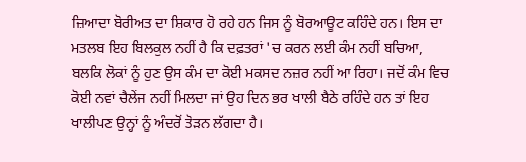ਜ਼ਿਆਦਾ ਬੋਰੀਅਤ ਦਾ ਸ਼ਿਕਾਰ ਹੋ ਰਹੇ ਹਨ ਜਿਸ ਨੂੰ ਬੋਰਆਊਟ ਕਹਿੰਦੇ ਹਨ। ਇਸ ਦਾ ਮਤਲਬ ਇਹ ਬਿਲਕੁਲ ਨਹੀਂ ਹੈ ਕਿ ਦਫ਼ਤਰਾਂ 'ਚ ਕਰਨ ਲਈ ਕੰਮ ਨਹੀਂ ਬਚਿਆ, ਬਲਕਿ ਲੋਕਾਂ ਨੂੰ ਹੁਣ ਉਸ ਕੰਮ ਦਾ ਕੋਈ ਮਕਸਦ ਨਜ਼ਰ ਨਹੀਂ ਆ ਰਿਹਾ। ਜਦੋਂ ਕੰਮ ਵਿਚ ਕੋਈ ਨਵਾਂ ਚੈਲੇਂਜ ਨਹੀਂ ਮਿਲਦਾ ਜਾਂ ਉਹ ਦਿਨ ਭਰ ਖਾਲੀ ਬੈਠੇ ਰਹਿੰਦੇ ਹਨ ਤਾਂ ਇਹ ਖਾਲੀਪਣ ਉਨ੍ਹਾਂ ਨੂੰ ਅੰਦਰੋਂ ਤੋੜਨ ਲੱਗਦਾ ਹੈ।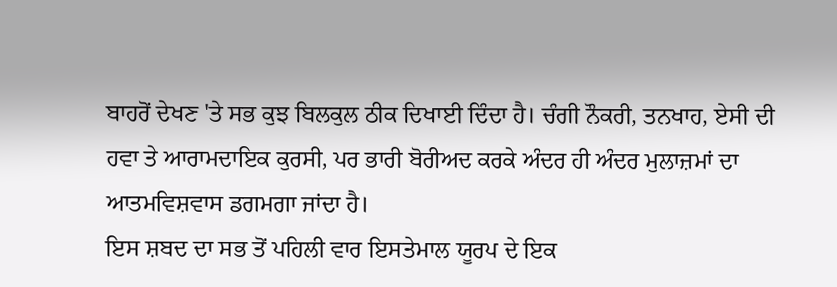ਬਾਹਰੋਂ ਦੇਖਣ 'ਤੇ ਸਭ ਕੁਝ ਬਿਲਕੁਲ ਠੀਕ ਦਿਖਾਈ ਦਿੰਦਾ ਹੈ। ਚੰਗੀ ਨੌਕਰੀ, ਤਨਖਾਹ, ਏਸੀ ਦੀ ਹਵਾ ਤੇ ਆਰਾਮਦਾਇਕ ਕੁਰਸੀ, ਪਰ ਭਾਰੀ ਬੋਰੀਅਦ ਕਰਕੇ ਅੰਦਰ ਹੀ ਅੰਦਰ ਮੁਲਾਜ਼ਮਾਂ ਦਾ ਆਤਮਵਿਸ਼ਵਾਸ ਡਗਮਗਾ ਜਾਂਦਾ ਹੈ।
ਇਸ ਸ਼ਬਦ ਦਾ ਸਭ ਤੋਂ ਪਹਿਲੀ ਵਾਰ ਇਸਤੇਮਾਲ ਯੂਰਪ ਦੇ ਇਕ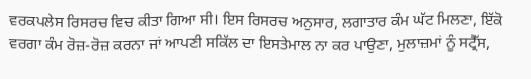ਵਰਕਪਲੇਸ ਰਿਸਰਚ ਵਿਚ ਕੀਤਾ ਗਿਆ ਸੀ। ਇਸ ਰਿਸਰਚ ਅਨੁਸਾਰ, ਲਗਾਤਾਰ ਕੰਮ ਘੱਟ ਮਿਲਣਾ, ਇੱਕੋ ਵਰਗਾ ਕੰਮ ਰੋਜ਼-ਰੋਜ਼ ਕਰਨਾ ਜਾਂ ਆਪਣੀ ਸਕਿੱਲ ਦਾ ਇਸਤੇਮਾਲ ਨਾ ਕਰ ਪਾਉਣਾ, ਮੁਲਾਜ਼ਮਾਂ ਨੂੰ ਸਟ੍ਰੈੱਸ,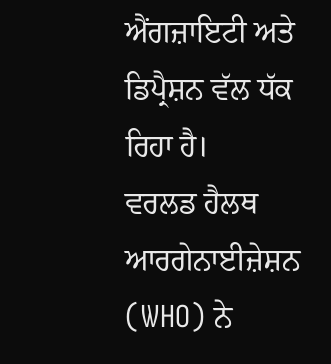ਐਂਗਜ਼ਾਇਟੀ ਅਤੇ ਡਿਪ੍ਰੈਸ਼ਨ ਵੱਲ ਧੱਕ ਰਿਹਾ ਹੈ।
ਵਰਲਡ ਹੈਲਥ ਆਰਗੇਨਾਈਜ਼ੇਸ਼ਨ (WHO) ਨੇ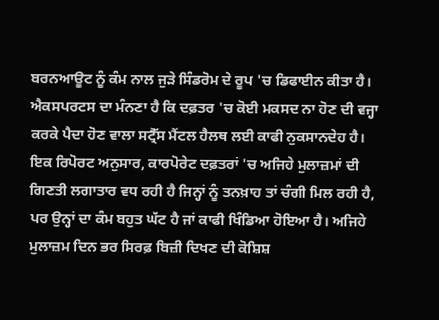ਬਰਨਆਊਟ ਨੂੰ ਕੰਮ ਨਾਲ ਜੁੜੇ ਸਿੰਡਰੋਮ ਦੇ ਰੂਪ 'ਚ ਡਿਫਾਈਨ ਕੀਤਾ ਹੈ। ਐਕਸਪਰਟਸ ਦਾ ਮੰਨਣਾ ਹੈ ਕਿ ਦਫ਼ਤਰ 'ਚ ਕੋਈ ਮਕਸਦ ਨਾ ਹੋਣ ਦੀ ਵਜ੍ਹਾ ਕਰਕੇ ਪੈਦਾ ਹੋਣ ਵਾਲਾ ਸਟ੍ਰੈੱਸ ਮੈਂਟਲ ਹੈਲਥ ਲਈ ਕਾਫੀ ਨੁਕਸਾਨਦੇਹ ਹੈ।
ਇਕ ਰਿਪੋਰਟ ਅਨੁਸਾਰ, ਕਾਰਪੋਰੇਟ ਦਫ਼ਤਰਾਂ 'ਚ ਅਜਿਹੇ ਮੁਲਾਜ਼ਮਾਂ ਦੀ ਗਿਣਤੀ ਲਗਾਤਾਰ ਵਧ ਰਹੀ ਹੈ ਜਿਨ੍ਹਾਂ ਨੂੰ ਤਨਖ਼ਾਹ ਤਾਂ ਚੰਗੀ ਮਿਲ ਰਹੀ ਹੈ, ਪਰ ਉਨ੍ਹਾਂ ਦਾ ਕੰਮ ਬਹੁਤ ਘੱਟ ਹੈ ਜਾਂ ਕਾਫੀ ਖਿੰਡਿਆ ਹੋਇਆ ਹੈ। ਅਜਿਹੇ ਮੁਲਾਜ਼ਮ ਦਿਨ ਭਰ ਸਿਰਫ਼ ਬਿਜ਼ੀ ਦਿਖਣ ਦੀ ਕੋਸ਼ਿਸ਼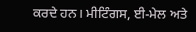ਕਰਦੇ ਹਨ। ਮੀਟਿੰਗਸ, ਈ-ਮੇਲ ਅਤੇ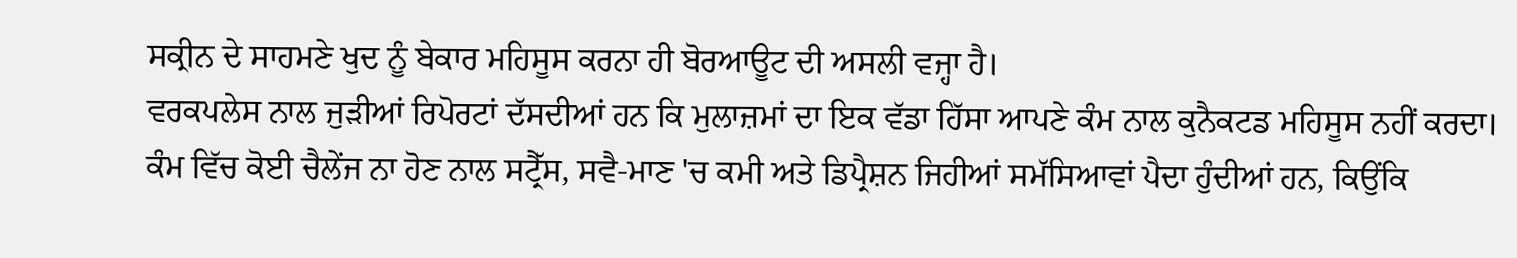ਸਕ੍ਰੀਨ ਦੇ ਸਾਹਮਣੇ ਖੁਦ ਨੂੰ ਬੇਕਾਰ ਮਹਿਸੂਸ ਕਰਨਾ ਹੀ ਬੋਰਆਊਟ ਦੀ ਅਸਲੀ ਵਜ੍ਹਾ ਹੈ।
ਵਰਕਪਲੇਸ ਨਾਲ ਜੁੜੀਆਂ ਰਿਪੋਰਟਾਂ ਦੱਸਦੀਆਂ ਹਨ ਕਿ ਮੁਲਾਜ਼ਮਾਂ ਦਾ ਇਕ ਵੱਡਾ ਹਿੱਸਾ ਆਪਣੇ ਕੰਮ ਨਾਲ ਕੁਨੈਕਟਡ ਮਹਿਸੂਸ ਨਹੀਂ ਕਰਦਾ। ਕੰਮ ਵਿੱਚ ਕੋਈ ਚੈਲੇਂਜ ਨਾ ਹੋਣ ਨਾਲ ਸਟ੍ਰੈੱਸ, ਸਵੈ-ਮਾਣ 'ਚ ਕਮੀ ਅਤੇ ਡਿਪ੍ਰੈਸ਼ਨ ਜਿਹੀਆਂ ਸਮੱਸਿਆਵਾਂ ਪੈਦਾ ਹੁੰਦੀਆਂ ਹਨ, ਕਿਉਂਕਿ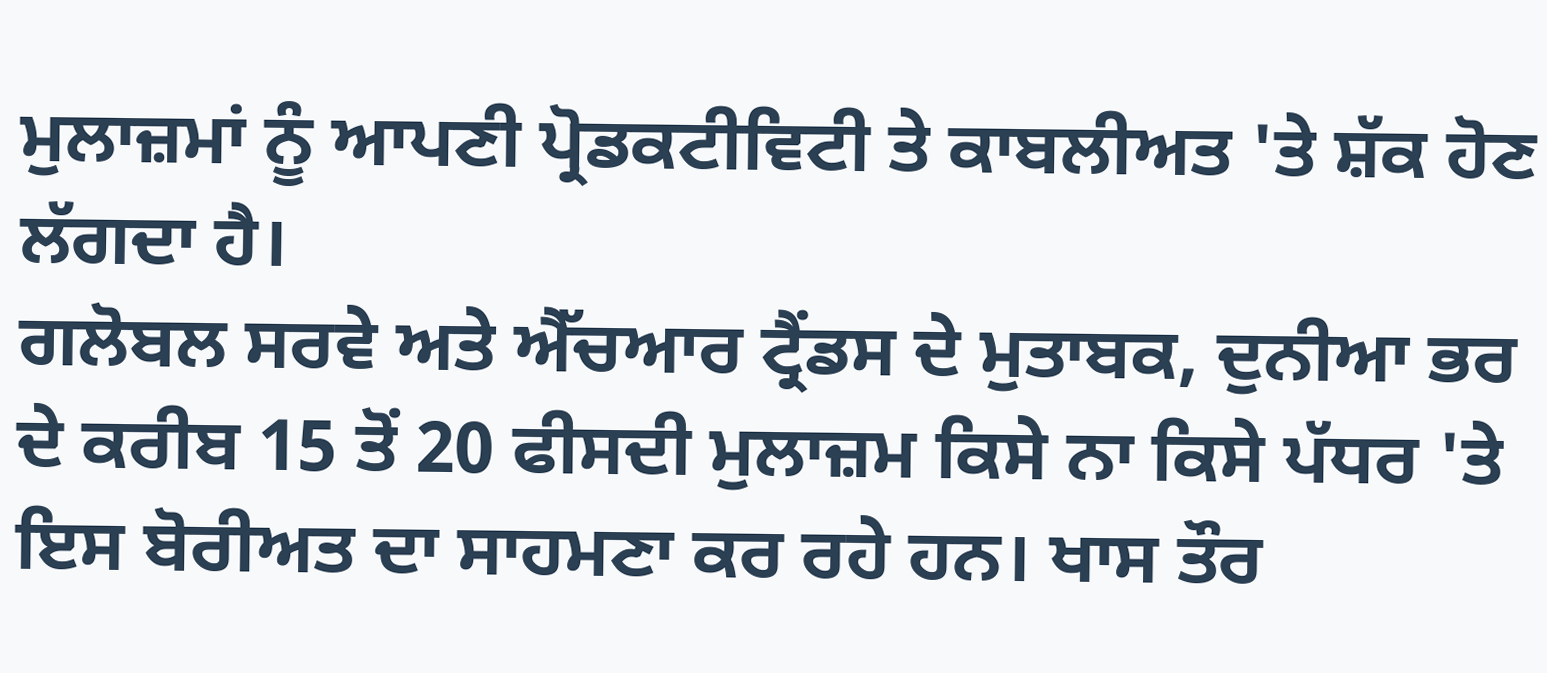ਮੁਲਾਜ਼ਮਾਂ ਨੂੰ ਆਪਣੀ ਪ੍ਰੋਡਕਟੀਵਿਟੀ ਤੇ ਕਾਬਲੀਅਤ 'ਤੇ ਸ਼ੱਕ ਹੋਣ ਲੱਗਦਾ ਹੈ।
ਗਲੋਬਲ ਸਰਵੇ ਅਤੇ ਐੱਚਆਰ ਟ੍ਰੈਂਡਸ ਦੇ ਮੁਤਾਬਕ, ਦੁਨੀਆ ਭਰ ਦੇ ਕਰੀਬ 15 ਤੋਂ 20 ਫੀਸਦੀ ਮੁਲਾਜ਼ਮ ਕਿਸੇ ਨਾ ਕਿਸੇ ਪੱਧਰ 'ਤੇ ਇਸ ਬੋਰੀਅਤ ਦਾ ਸਾਹਮਣਾ ਕਰ ਰਹੇ ਹਨ। ਖਾਸ ਤੌਰ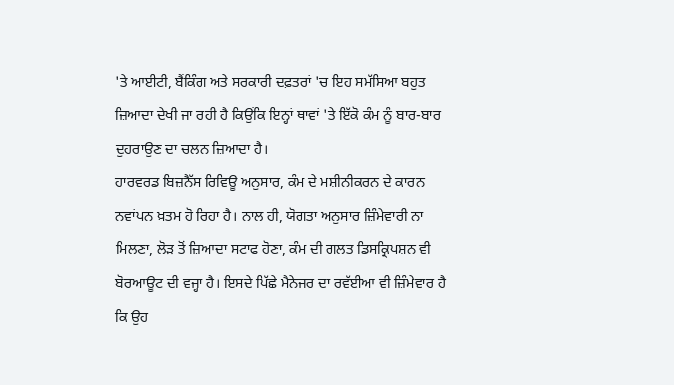'ਤੇ ਆਈਟੀ, ਬੈਂਕਿੰਗ ਅਤੇ ਸਰਕਾਰੀ ਦਫ਼ਤਰਾਂ 'ਚ ਇਹ ਸਮੱਸਿਆ ਬਹੁਤ ਜ਼ਿਆਦਾ ਦੇਖੀ ਜਾ ਰਹੀ ਹੈ ਕਿਉਂਕਿ ਇਨ੍ਹਾਂ ਥਾਵਾਂ 'ਤੇ ਇੱਕੋ ਕੰਮ ਨੂੰ ਬਾਰ-ਬਾਰ ਦੁਹਰਾਉਣ ਦਾ ਚਲਨ ਜ਼ਿਆਦਾ ਹੈ।
ਹਾਰਵਰਡ ਬਿਜ਼ਨੈੱਸ ਰਿਵਿਊ ਅਨੁਸਾਰ, ਕੰਮ ਦੇ ਮਸ਼ੀਨੀਕਰਨ ਦੇ ਕਾਰਨ ਨਵਾਂਪਨ ਖ਼ਤਮ ਹੋ ਰਿਹਾ ਹੈ। ਨਾਲ ਹੀ, ਯੋਗਤਾ ਅਨੁਸਾਰ ਜ਼ਿੰਮੇਵਾਰੀ ਨਾ ਮਿਲਣਾ, ਲੋੜ ਤੋਂ ਜ਼ਿਆਦਾ ਸਟਾਫ ਹੋਣਾ, ਕੰਮ ਦੀ ਗਲਤ ਡਿਸਕ੍ਰਿਪਸ਼ਨ ਵੀ ਬੋਰਆਊਟ ਦੀ ਵਜ੍ਹਾ ਹੈ। ਇਸਦੇ ਪਿੱਛੇ ਮੈਨੇਜਰ ਦਾ ਰਵੱਈਆ ਵੀ ਜ਼ਿੰਮੇਵਾਰ ਹੈ ਕਿ ਉਹ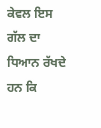ਕੇਵਲ ਇਸ ਗੱਲ ਦਾ ਧਿਆਨ ਰੱਖਦੇ ਹਨ ਕਿ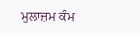ਮੁਲਾਜ਼ਮ ਕੰਮ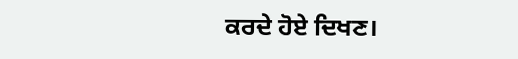ਕਰਦੇ ਹੋਏ ਦਿਖਣ।